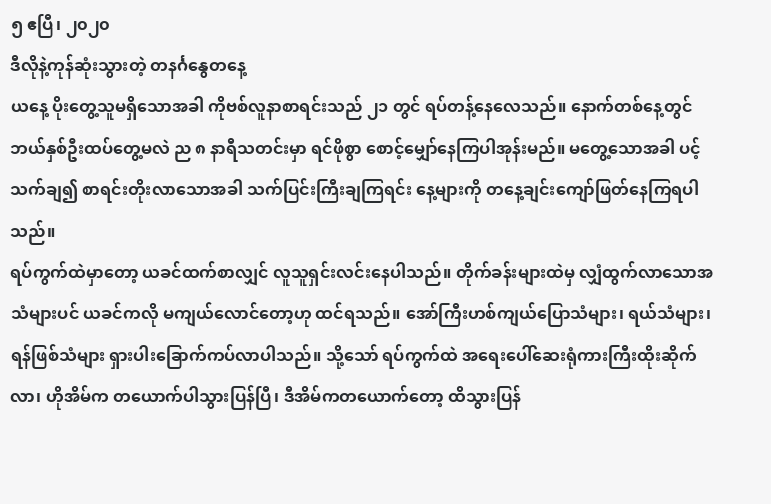၅ ဧပြီ၊ ၂၀၂၀
ဒီလိုနဲ့ကုန်ဆုံးသွားတဲ့ တနင်္ဂနွေတနေ့
ယနေ့ ပိုးတွေ့သူမရှိသောအခါ ကိုဗစ်လူနာစာရင်းသည် ၂၁ တွင် ရပ်တန့်နေလေသည်။ နောက်တစ်နေ့တွင် ဘယ်နှစ်ဦးထပ်တွေ့မလဲ ည ၈ နာရီသတင်းမှာ ရင်ဖိုစွာ စောင့်မျှော်နေကြပါအုန်းမည်။ မတွေ့သောအခါ ပင့်သက်ချ၍ စာရင်းတိုးလာသောအခါ သက်ပြင်းကြီးချကြရင်း နေ့များကို တနေ့ချင်းကျော်ဖြတ်နေကြရပါသည်။
ရပ်ကွက်ထဲမှာတော့ ယခင်ထက်စာလျှင် လူသူရှင်းလင်းနေပါသည်။ တိုက်ခန်းများထဲမှ လျှံထွက်လာသောအသံများပင် ယခင်ကလို မကျယ်လောင်တော့ဟု ထင်ရသည်။ အော်ကြီးဟစ်ကျယ်ပြောသံများ၊ ရယ်သံများ၊ ရန်ဖြစ်သံများ ရှားပါးခြောက်ကပ်လာပါသည်။ သို့သော် ရပ်ကွက်ထဲ အရေးပေါ်ဆေးရုံကားကြီးထိုးဆိုက်လာ၊ ဟိုအိမ်က တယောက်ပါသွားပြန်ပြီ၊ ဒီအိမ်ကတယောက်တော့ ထိသွားပြန်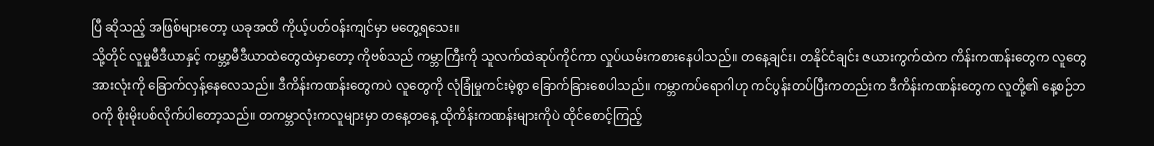ပြီ ဆိုသည့် အဖြစ်များတော့ ယခုအထိ ကိုယ့်ပတ်ဝန်းကျင်မှာ မတွေ့ရသေး။
သို့တိုင် လူမှုမီဒီယာနှင့် ကမ္ဘာ့မီဒီယာထဲတွေထဲမှာတော့ ကိုဗစ်သည် ကမ္ဘာကြီးကို သူလက်ထဲဆုပ်ကိုင်ကာ လှုပ်ယမ်းကစားနေပါသည်။ တနေ့ချင်း၊ တနိုင်ငံချင်း ဇယားကွက်ထဲက ကိန်းကဏန်းတွေက လူတွေအားလုံးကို ခြောက်လှန့်နေလေသည်။ ဒီကိန်းကဏန်းတွေကပဲ လူတွေကို လုံခြုံမှုကင်းမဲ့စွာ ခြောက်ခြားစေပါသည်။ ကမ္ဘာကပ်ရောဂါဟု ကင်ပွန်းတပ်ပြီးကတည်းက ဒီကိန်းကဏန်းတွေက လူတို့၏ နေ့စဉ်ဘဝကို စိုးမိုးပစ်လိုက်ပါတော့သည်။ တကမ္ဘာလုံးကလူများမှာ တနေ့တနေ့ ထိုကိန်းကဏန်းများကိုပဲ ထိုင်စောင့်ကြည့်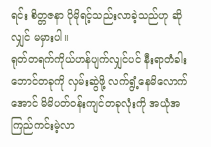ရင်း စိတ္တဇနာ ပိုမိုရင့်သည်းလာခဲ့သည်ဟု ဆိုလျှင် မမှားပါ။
ရုတ်တရက်ကိုယ်ဟန်ပျက်လျှင်ပင် နီးရာတံခါးဘောင်တခုကို လှမ်းဆွဲဖို့ လက်ရွံ့နေမိလောက်အောင် မိမိပတ်ဝန်းကျင်တခုလုံးကို အယုံအကြည်ကင်းမဲ့လာ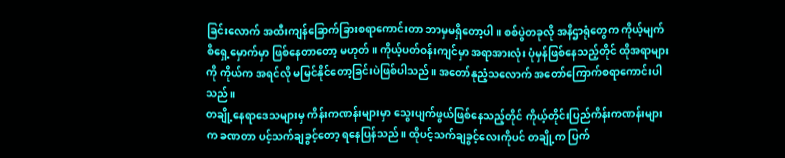ခြင်းလောက် အထီးကျန်ခြောက်ခြားစရာကောင်းတာ ဘာမှမရှိတော့ပါ။ စစ်ပွဲတခုလို အနိဌာရုံတွေက ကိုယ့်မျက်စိရှေ့မှောက်မှာ ဖြစ်နေတာတော့ မဟုတ်။ ကိုယ့်ပတ်ဝန်းကျင်မှာ အရာအားလုံး ပုံမှန်ဖြစ်နေသည့်တိုင် ထိုအရာများကို ကိုယ်က အရင်လို မမြင်နိုင်တော့ခြင်းပဲဖြစ်ပါသည်။ အတော်နုညံ့သလောက် အတော်ကြောက်စရာကောင်းပါသည်။
တချို့နေရာဒေသများမှ ကိန်းကဏန်းများမှာ သွေးပျက်ဖွယ်ဖြစ်နေသည့်တိုင် ကိုယ့်တိုင်းပြည်ကိန်းကဏန်းများက ခဏတာ ပင့်သက်ချခွင့်တော့ ရနေပြန်သည်။ ထိုပင့်သက်ချခွင့်လေးကိုပင် တချို့က ပြက်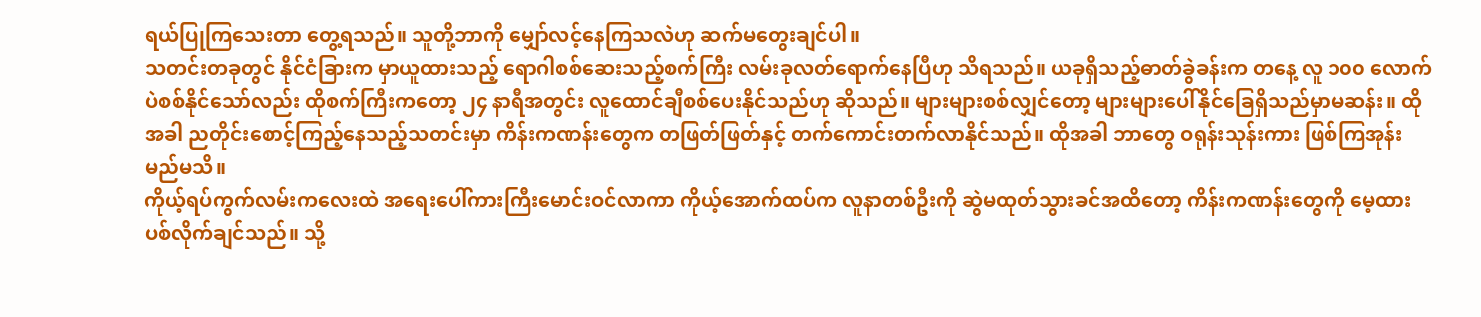ရယ်ပြုကြသေးတာ တွေ့ရသည်။ သူတို့ဘာကို မျှော်လင့်နေကြသလဲဟု ဆက်မတွေးချင်ပါ။
သတင်းတခုတွင် နိုင်ငံခြားက မှာယူထားသည့် ရောဂါစစ်ဆေးသည့်စက်ကြီး လမ်းခုလတ်ရောက်နေပြီဟု သိရသည်။ ယခုရှိသည့်ဓာတ်ခွဲခန်းက တနေ့ လူ ၁၀၀ လောက်ပဲစစ်နိုင်သော်လည်း ထိုစက်ကြီးကတော့ ၂၄ နာရီအတွင်း လူထောင်ချီစစ်ပေးနိုင်သည်ဟု ဆိုသည်။ များများစစ်လျှင်တော့ များများပေါ်နိုင်ခြေရှိသည်မှာမဆန်း။ ထိုအခါ ညတိုင်းစောင့်ကြည့်နေသည့်သတင်းမှာ ကိန်းကဏန်းတွေက တဖြတ်ဖြတ်နှင့် တက်ကောင်းတက်လာနိုင်သည်။ ထိုအခါ ဘာတွေ ဝရုန်းသုန်းကား ဖြစ်ကြအုန်းမည်မသိ။
ကိုယ့်ရပ်ကွက်လမ်းကလေးထဲ အရေးပေါ်ကားကြီးမောင်းဝင်လာကာ ကိုယ့်အောက်ထပ်က လူနာတစ်ဦးကို ဆွဲမထုတ်သွားခင်အထိတော့ ကိန်းကဏန်းတွေကို မေ့ထားပစ်လိုက်ချင်သည်။ သို့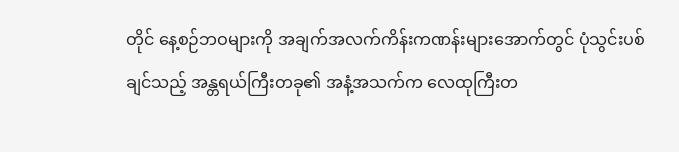တိုင် နေ့စဉ်ဘဝများကို အချက်အလက်ကိန်းကဏန်းများအောက်တွင် ပုံသွင်းပစ်ချင်သည့် အန္တရယ်ကြီးတခု၏ အနံ့အသက်က လေထုကြီးတ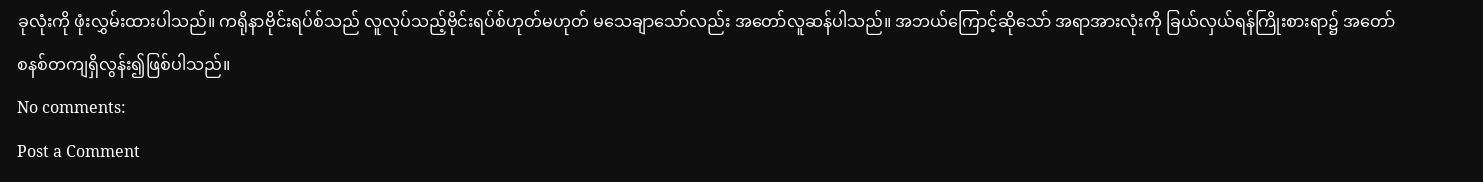ခုလုံးကို ဖုံးလွှမ်းထားပါသည်။ ကရိုနာဗိုင်းရပ်စ်သည် လူလုပ်သည့်ဗိုင်းရပ်စ်ဟုတ်မဟုတ် မသေချာသော်လည်း အတော်လူဆန်ပါသည်။ အဘယ်ကြောင့်ဆိုသော် အရာအားလုံးကို ခြယ်လှယ်ရန်ကြိုးစားရာ၌ အတော်စနစ်တကျရှိလွန်း၍ဖြစ်ပါသည်။
No comments:
Post a Comment